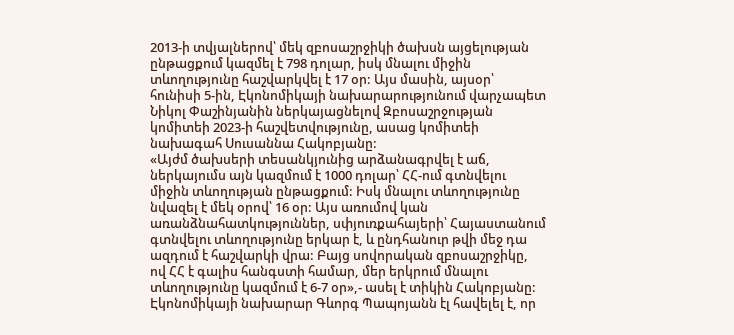2013-ի տվյալներով՝ մեկ զբոսաշրջիկի ծախսն այցելության ընթացքում կազմել է 798 դոլար, իսկ մնալու միջին տևողությունը հաշվարկվել է 17 օր: Այս մասին, այսօր՝ հունիսի 5-ին, Էկոնոմիկայի նախարարությունում վարչապետ Նիկոլ Փաշինյանին ներկայացնելով Զբոսաշրջության կոմիտեի 2023-ի հաշվետվությունը, ասաց կոմիտեի նախագահ Սուսաննա Հակոբյանը:
«Այժմ ծախսերի տեսանկյունից արձանագրվել է աճ, ներկայումս այն կազմում է 1000 դոլար՝ ՀՀ-ում գտնվելու միջին տևողության ընթացքում: Իսկ մնալու տևողությունը նվազել է մեկ օրով՝ 16 օր: Այս առումով կան առանձնահատկություններ, սփյուռքահայերի՝ Հայաստանում գտնվելու տևողությունը երկար է, և ընդհանուր թվի մեջ դա ազդում է հաշվարկի վրա: Բայց սովորական զբոսաշրջիկը, ով ՀՀ է գալիս հանգստի համար, մեր երկրում մնալու տևողությունը կազմում է 6-7 օր»,- ասել է տիկին Հակոբյանը:
Էկոնոմիկայի նախարար Գևորգ Պապոյանն էլ հավելել է, որ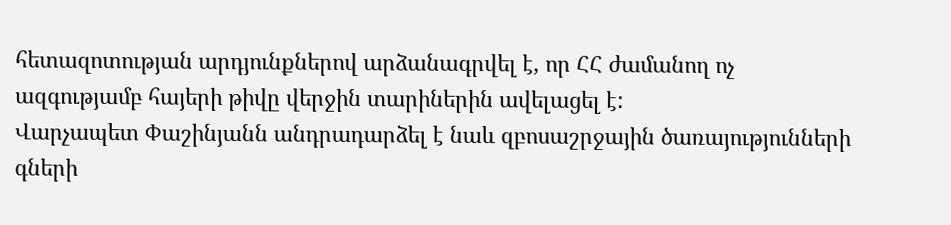հետազոտության արդյունքներով արձանագրվել է, որ ՀՀ ժամանող ոչ ազգությամբ հայերի թիվը վերջին տարիներին ավելացել է:
Վարչապետ Փաշինյանն անդրադարձել է նաև զբոսաշրջային ծառայությունների գների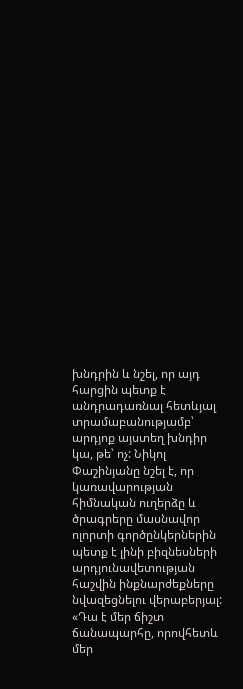խնդրին և նշել, որ այդ հարցին պետք է անդրադառնալ հետևյալ տրամաբանությամբ՝ արդյոք այստեղ խնդիր կա, թե՝ ոչ: Նիկոլ Փաշինյանը նշել է, որ կառավարության հիմնական ուղերձը և ծրագրերը մասնավոր ոլորտի գործընկերներին պետք է լինի բիզնեսների արդյունավետության հաշվին ինքնարժեքները նվազեցնելու վերաբերյալ: «Դա է մեր ճիշտ ճանապարհը, որովհետև մեր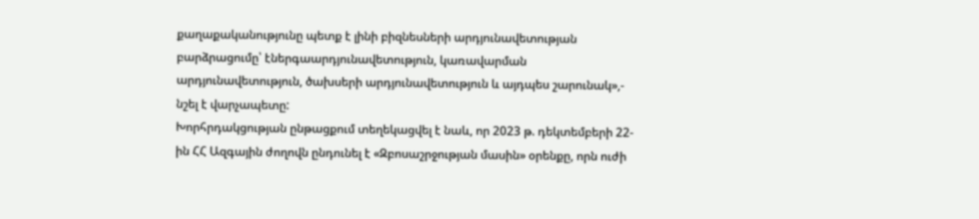քաղաքականությունը պետք է լինի բիզնեսների արդյունավետության բարձրացումը՝ էներգաարդյունավետություն, կառավարման արդյունավետություն, ծախսերի արդյունավետություն և այդպես շարունակ»,- նշել է վարչապետը:
Խորհրդակցության ընթացքում տեղեկացվել է նաև, որ 2023 թ. դեկտեմբերի 22-ին ՀՀ Ազգային ժողովն ընդունել է «Զբոսաշրջության մասին» օրենքը, որն ուժի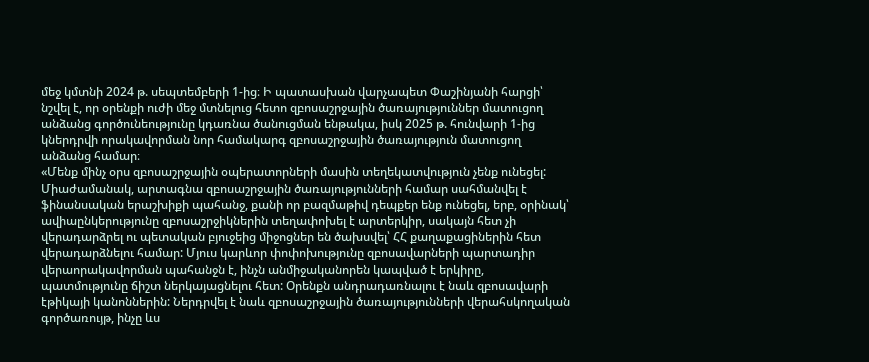մեջ կմտնի 2024 թ. սեպտեմբերի 1-ից։ Ի պատասխան վարչապետ Փաշինյանի հարցի՝ նշվել է, որ օրենքի ուժի մեջ մտնելուց հետո զբոսաշրջային ծառայություններ մատուցող անձանց գործունեությունը կդառնա ծանուցման ենթակա, իսկ 2025 թ. հունվարի 1-ից կներդրվի որակավորման նոր համակարգ զբոսաշրջային ծառայություն մատուցող անձանց համար։
«Մենք մինչ օրս զբոսաշրջային օպերատորների մասին տեղեկատվություն չենք ունեցել: Միաժամանակ, արտագնա զբոսաշրջային ծառայությունների համար սահմանվել է ֆինանսական երաշխիքի պահանջ, քանի որ բազմաթիվ դեպքեր ենք ունեցել, երբ, օրինակ՝ ավիաընկերությունը զբոսաշրջիկներին տեղափոխել է արտերկիր, սակայն հետ չի վերադարձրել ու պետական բյուջեից միջոցներ են ծախսվել՝ ՀՀ քաղաքացիներին հետ վերադարձնելու համար: Մյուս կարևոր փոփոխությունը զբոսավարների պարտադիր վերաորակավորման պահանջն է, ինչն անմիջականորեն կապված է երկիրը, պատմությունը ճիշտ ներկայացնելու հետ: Օրենքն անդրադառնալու է նաև զբոսավարի էթիկայի կանոններին: Ներդրվել է նաև զբոսաշրջային ծառայությունների վերահսկողական գործառույթ, ինչը ևս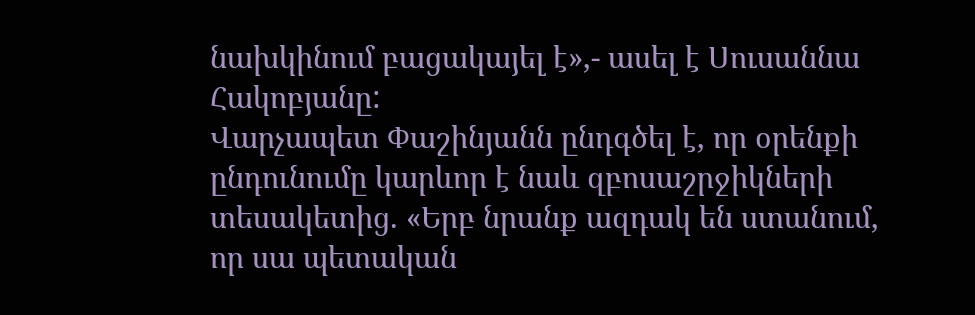նախկինում բացակայել է»,- ասել է Սուսաննա Հակոբյանը:
Վարչապետ Փաշինյանն ընդգծել է, որ օրենքի ընդունումը կարևոր է նաև զբոսաշրջիկների տեսակետից. «Երբ նրանք ազդակ են ստանում, որ սա պետական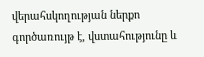վերահսկողության ներքո գործառույթ է, վստահությունը և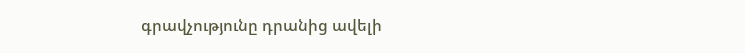գրավչությունը դրանից ավելի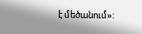է մեծանում»: